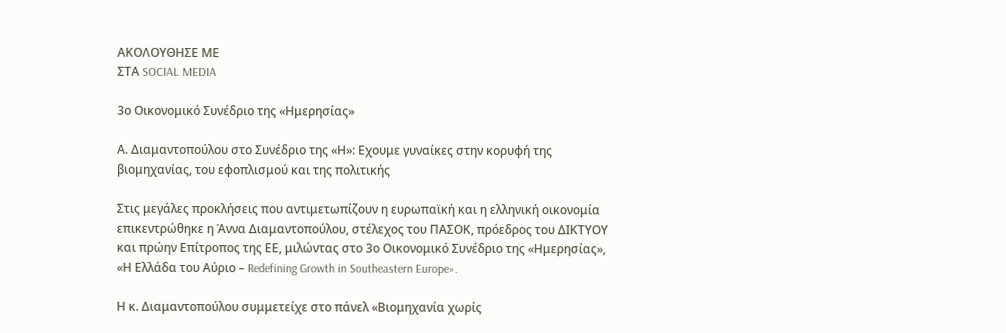ΑΚΟΛΟΥΘΗΣΕ ΜΕ
ΣΤΑ SOCIAL MEDIA

3ο Οικονομικό Συνέδριο της «Ημερησίας»

Α. Διαμαντοπούλου στο Συνέδριο της «Η»: Εχουμε γυναίκες στην κορυφή της βιομηχανίας, του εφοπλισμού και της πολιτικής

Στις μεγάλες προκλήσεις που αντιμετωπίζουν η ευρωπαϊκή και η ελληνική οικονομία επικεντρώθηκε η Άννα Διαμαντοπούλου, στέλεχος του ΠΑΣΟΚ, πρόεδρος του ΔΙΚΤΥΟΥ και πρώην Επίτροπος της ΕΕ, μιλώντας στο 3ο Οικονομικό Συνέδριο της «Ημερησίας», «Η Ελλάδα του Αύριο – Redefining Growth in Southeastern Europe».

Η κ. Διαμαντοπούλου συμμετείχε στο πάνελ «Βιομηχανία χωρίς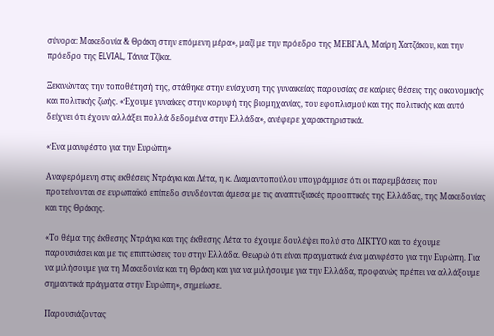σύνορα: Μακεδονία & Θράκη στην επόμενη μέρα», μαζί με την πρόεδρο της ΜΕΒΓΑΛ, Μαίρη Χατζάκου, και την πρόεδρο της ELVIAL, Τάνια Τζίκα.

Ξεκινώντας την τοποθέτησή της, στάθηκε στην ενίσχυση της γυναικείας παρουσίας σε καίριες θέσεις της οικονομικής και πολιτικής ζωής. «Έχουμε γυναίκες στην κορυφή της βιομηχανίας, του εφοπλισμού και της πολιτικής και αυτό δείχνει ότι έχουν αλλάξει πολλά δεδομένα στην Ελλάδα», ανέφερε χαρακτηριστικά.

«Ένα μανιφέστο για την Ευρώπη»

Αναφερόμενη στις εκθέσεις Ντράγκι και Λέτα, η κ. Διαμαντοπούλου υπογράμμισε ότι οι παρεμβάσεις που προτείνονται σε ευρωπαϊκό επίπεδο συνδέονται άμεσα με τις αναπτυξιακές προοπτικές της Ελλάδας, της Μακεδονίας και της Θράκης.

«Το θέμα της έκθεσης Ντράγκι και της έκθεσης Λέτα το έχουμε δουλέψει πολύ στο ΔΙΚΤΥΟ και το έχουμε παρουσιάσει και με τις επιπτώσεις του στην Ελλάδα. Θεωρώ ότι είναι πραγματικά ένα μανιφέστο για την Ευρώπη. Για να μιλήσουμε για τη Μακεδονία και τη Θράκη και για να μιλήσουμε για την Ελλάδα, προφανώς πρέπει να αλλάξουμε σημαντικά πράγματα στην Ευρώπη», σημείωσε.

Παρουσιάζοντας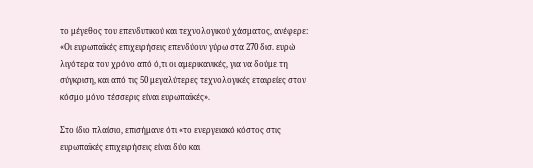το μέγεθος του επενδυτικού και τεχνολογικού χάσματος, ανέφερε: «Οι ευρωπαϊκές επιχειρήσεις επενδύουν γύρω στα 270 δισ. ευρώ λιγότερα τον χρόνο από ό,τι οι αμερικανικές, για να δούμε τη σύγκριση, και από τις 50 μεγαλύτερες τεχνολογικές εταιρείες στον κόσμο μόνο τέσσερις είναι ευρωπαϊκές».

Στο ίδιο πλαίσιο, επισήμανε ότι «το ενεργειακό κόστος στις ευρωπαϊκές επιχειρήσεις είναι δύο και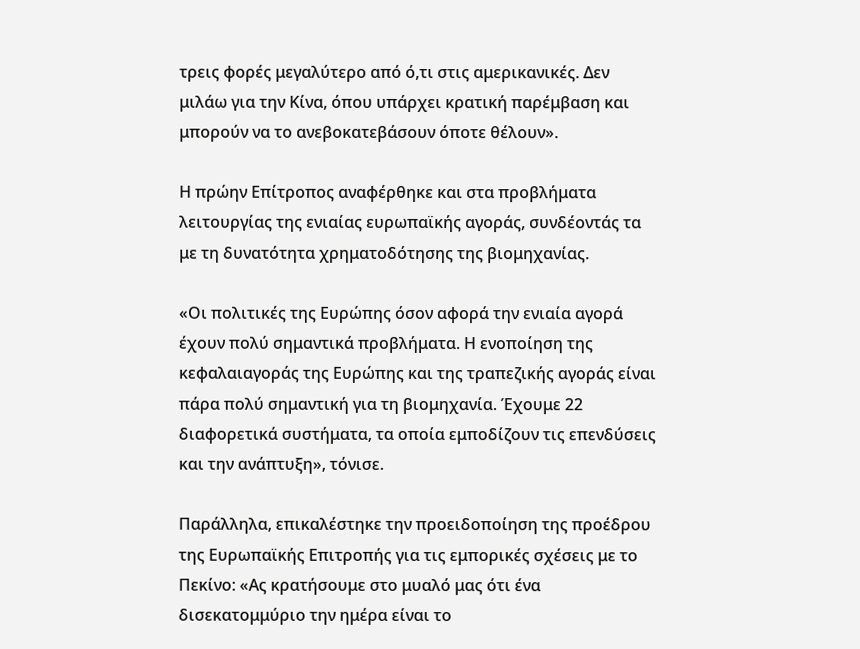τρεις φορές μεγαλύτερο από ό,τι στις αμερικανικές. Δεν μιλάω για την Κίνα, όπου υπάρχει κρατική παρέμβαση και μπορούν να το ανεβοκατεβάσουν όποτε θέλουν».

Η πρώην Επίτροπος αναφέρθηκε και στα προβλήματα λειτουργίας της ενιαίας ευρωπαϊκής αγοράς, συνδέοντάς τα με τη δυνατότητα χρηματοδότησης της βιομηχανίας.

«Οι πολιτικές της Ευρώπης όσον αφορά την ενιαία αγορά έχουν πολύ σημαντικά προβλήματα. Η ενοποίηση της κεφαλαιαγοράς της Ευρώπης και της τραπεζικής αγοράς είναι πάρα πολύ σημαντική για τη βιομηχανία. Έχουμε 22 διαφορετικά συστήματα, τα οποία εμποδίζουν τις επενδύσεις και την ανάπτυξη», τόνισε.

Παράλληλα, επικαλέστηκε την προειδοποίηση της προέδρου της Ευρωπαϊκής Επιτροπής για τις εμπορικές σχέσεις με το Πεκίνο: «Ας κρατήσουμε στο μυαλό μας ότι ένα δισεκατομμύριο την ημέρα είναι το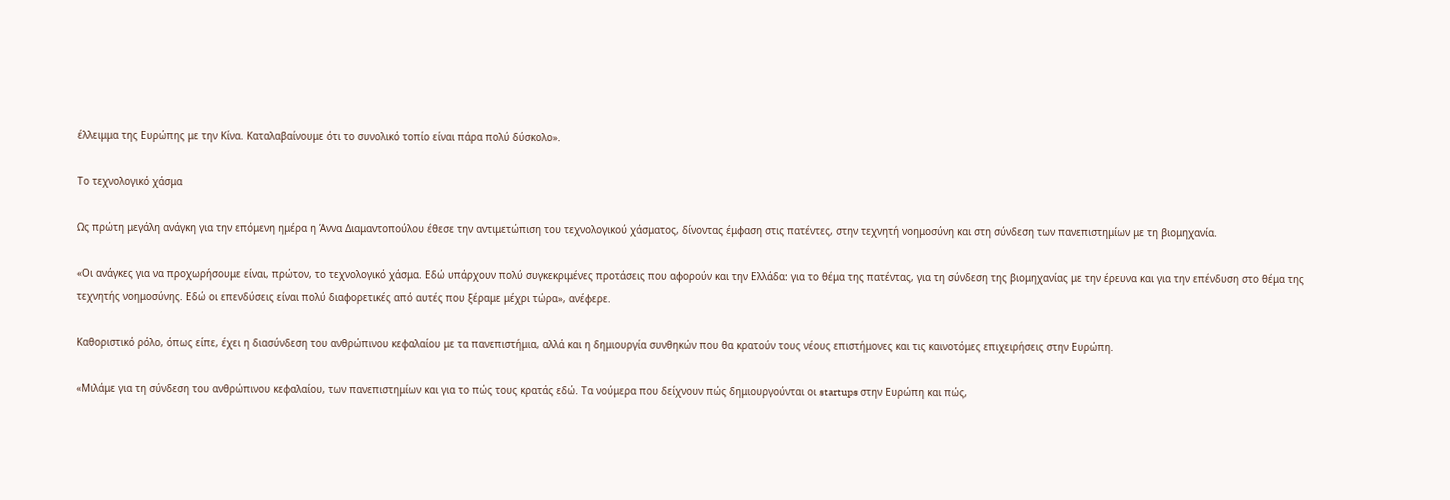έλλειμμα της Ευρώπης με την Κίνα. Καταλαβαίνουμε ότι το συνολικό τοπίο είναι πάρα πολύ δύσκολο».

Το τεχνολογικό χάσμα

Ως πρώτη μεγάλη ανάγκη για την επόμενη ημέρα η Άννα Διαμαντοπούλου έθεσε την αντιμετώπιση του τεχνολογικού χάσματος, δίνοντας έμφαση στις πατέντες, στην τεχνητή νοημοσύνη και στη σύνδεση των πανεπιστημίων με τη βιομηχανία.

«Οι ανάγκες για να προχωρήσουμε είναι, πρώτον, το τεχνολογικό χάσμα. Εδώ υπάρχουν πολύ συγκεκριμένες προτάσεις που αφορούν και την Ελλάδα: για το θέμα της πατέντας, για τη σύνδεση της βιομηχανίας με την έρευνα και για την επένδυση στο θέμα της τεχνητής νοημοσύνης. Εδώ οι επενδύσεις είναι πολύ διαφορετικές από αυτές που ξέραμε μέχρι τώρα», ανέφερε.

Καθοριστικό ρόλο, όπως είπε, έχει η διασύνδεση του ανθρώπινου κεφαλαίου με τα πανεπιστήμια, αλλά και η δημιουργία συνθηκών που θα κρατούν τους νέους επιστήμονες και τις καινοτόμες επιχειρήσεις στην Ευρώπη.

«Μιλάμε για τη σύνδεση του ανθρώπινου κεφαλαίου, των πανεπιστημίων και για το πώς τους κρατάς εδώ. Τα νούμερα που δείχνουν πώς δημιουργούνται οι startups στην Ευρώπη και πώς,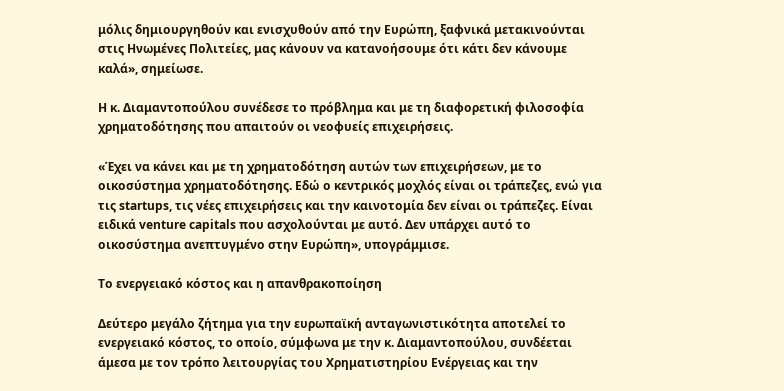μόλις δημιουργηθούν και ενισχυθούν από την Ευρώπη, ξαφνικά μετακινούνται στις Ηνωμένες Πολιτείες, μας κάνουν να κατανοήσουμε ότι κάτι δεν κάνουμε καλά», σημείωσε.

Η κ. Διαμαντοπούλου συνέδεσε το πρόβλημα και με τη διαφορετική φιλοσοφία χρηματοδότησης που απαιτούν οι νεοφυείς επιχειρήσεις.

«Έχει να κάνει και με τη χρηματοδότηση αυτών των επιχειρήσεων, με το οικοσύστημα χρηματοδότησης. Εδώ ο κεντρικός μοχλός είναι οι τράπεζες, ενώ για τις startups, τις νέες επιχειρήσεις και την καινοτομία δεν είναι οι τράπεζες. Είναι ειδικά venture capitals που ασχολούνται με αυτό. Δεν υπάρχει αυτό το οικοσύστημα ανεπτυγμένο στην Ευρώπη», υπογράμμισε.

Το ενεργειακό κόστος και η απανθρακοποίηση

Δεύτερο μεγάλο ζήτημα για την ευρωπαϊκή ανταγωνιστικότητα αποτελεί το ενεργειακό κόστος, το οποίο, σύμφωνα με την κ. Διαμαντοπούλου, συνδέεται άμεσα με τον τρόπο λειτουργίας του Χρηματιστηρίου Ενέργειας και την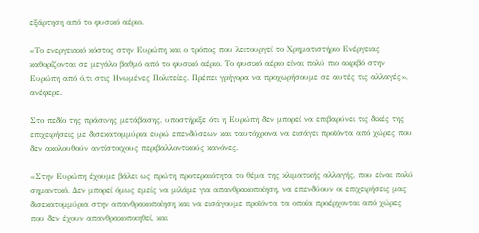εξάρτηση από το φυσικό αέριο.

«Το ενεργειακό κόστος στην Ευρώπη και ο τρόπος που λειτουργεί το Χρηματιστήριο Ενέργειας καθορίζονται σε μεγάλο βαθμό από το φυσικό αέριο. Το φυσικό αέριο είναι πολύ πιο ακριβό στην Ευρώπη από ό,τι στις Ηνωμένες Πολιτείες. Πρέπει γρήγορα να προχωρήσουμε σε αυτές τις αλλαγές», ανέφερε.

Στο πεδίο της πράσινης μετάβασης, υποστήριξε ότι η Ευρώπη δεν μπορεί να επιβαρύνει τις δικές της επιχειρήσεις με δισεκατομμύρια ευρώ επενδύσεων και ταυτόχρονα να εισάγει προϊόντα από χώρες που δεν ακολουθούν αντίστοιχους περιβαλλοντικούς κανόνες.

«Στην Ευρώπη έχουμε βάλει ως πρώτη προτεραιότητα το θέμα της κλιματικής αλλαγής, που είναι πολύ σημαντικό. Δεν μπορεί όμως εμείς να μιλάμε για απανθρακοποίηση, να επενδύουν οι επιχειρήσεις μας δισεκατομμύρια στην απανθρακοποίηση και να εισάγουμε προϊόντα τα οποία προέρχονται από χώρες που δεν έχουν απανθρακοποιηθεί, και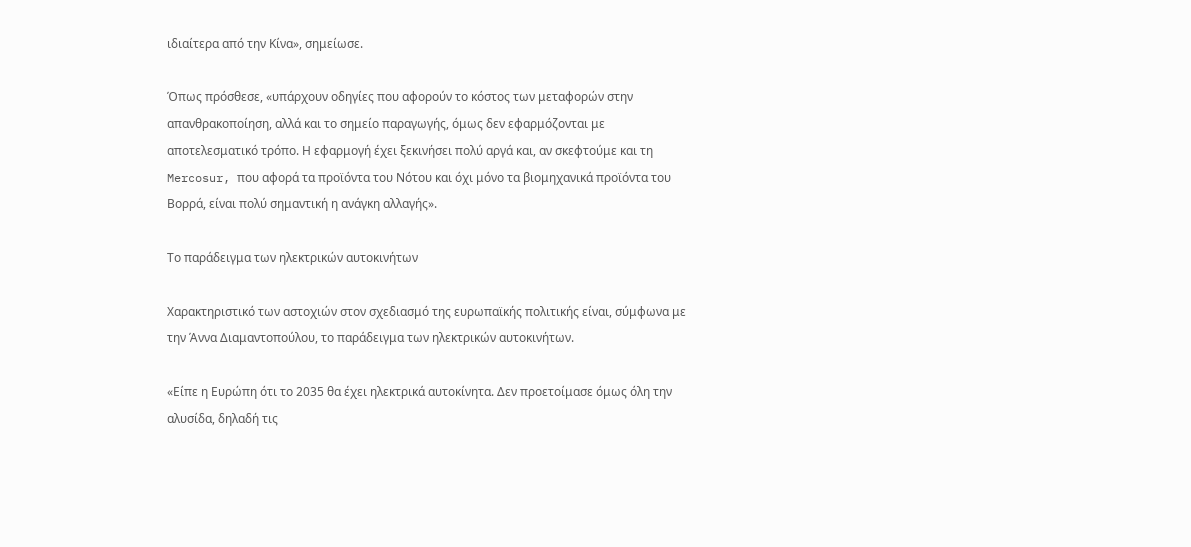ιδιαίτερα από την Κίνα», σημείωσε.

Όπως πρόσθεσε, «υπάρχουν οδηγίες που αφορούν το κόστος των μεταφορών στην απανθρακοποίηση, αλλά και το σημείο παραγωγής, όμως δεν εφαρμόζονται με αποτελεσματικό τρόπο. Η εφαρμογή έχει ξεκινήσει πολύ αργά και, αν σκεφτούμε και τη Mercosur, που αφορά τα προϊόντα του Νότου και όχι μόνο τα βιομηχανικά προϊόντα του Βορρά, είναι πολύ σημαντική η ανάγκη αλλαγής».

Το παράδειγμα των ηλεκτρικών αυτοκινήτων

Χαρακτηριστικό των αστοχιών στον σχεδιασμό της ευρωπαϊκής πολιτικής είναι, σύμφωνα με την Άννα Διαμαντοπούλου, το παράδειγμα των ηλεκτρικών αυτοκινήτων.

«Είπε η Ευρώπη ότι το 2035 θα έχει ηλεκτρικά αυτοκίνητα. Δεν προετοίμασε όμως όλη την αλυσίδα, δηλαδή τις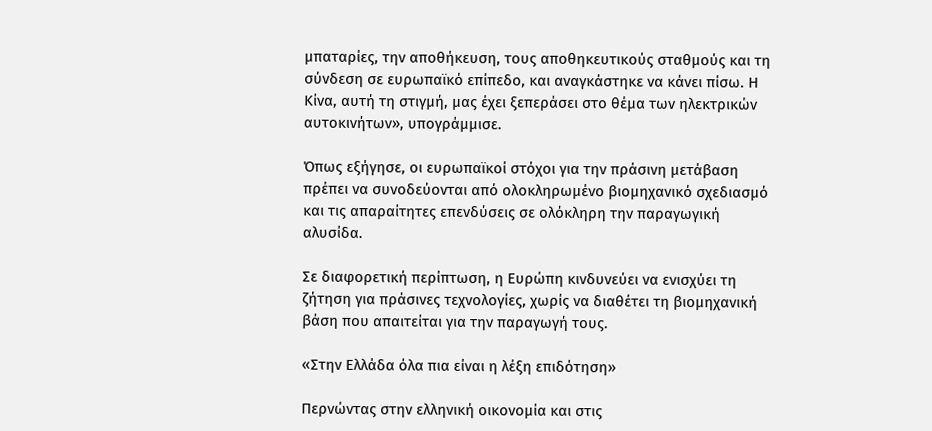μπαταρίες, την αποθήκευση, τους αποθηκευτικούς σταθμούς και τη σύνδεση σε ευρωπαϊκό επίπεδο, και αναγκάστηκε να κάνει πίσω. Η Κίνα, αυτή τη στιγμή, μας έχει ξεπεράσει στο θέμα των ηλεκτρικών αυτοκινήτων», υπογράμμισε.

Όπως εξήγησε, οι ευρωπαϊκοί στόχοι για την πράσινη μετάβαση πρέπει να συνοδεύονται από ολοκληρωμένο βιομηχανικό σχεδιασμό και τις απαραίτητες επενδύσεις σε ολόκληρη την παραγωγική αλυσίδα.

Σε διαφορετική περίπτωση, η Ευρώπη κινδυνεύει να ενισχύει τη ζήτηση για πράσινες τεχνολογίες, χωρίς να διαθέτει τη βιομηχανική βάση που απαιτείται για την παραγωγή τους.

«Στην Ελλάδα όλα πια είναι η λέξη επιδότηση»

Περνώντας στην ελληνική οικονομία και στις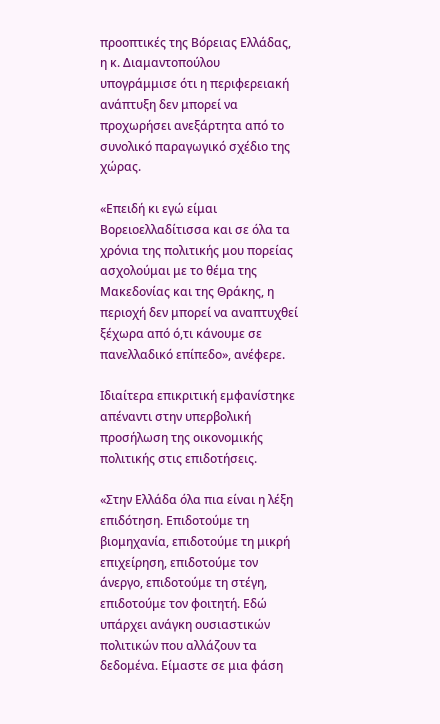προοπτικές της Βόρειας Ελλάδας, η κ. Διαμαντοπούλου υπογράμμισε ότι η περιφερειακή ανάπτυξη δεν μπορεί να προχωρήσει ανεξάρτητα από το συνολικό παραγωγικό σχέδιο της χώρας.

«Επειδή κι εγώ είμαι Βορειοελλαδίτισσα και σε όλα τα χρόνια της πολιτικής μου πορείας ασχολούμαι με το θέμα της Μακεδονίας και της Θράκης, η περιοχή δεν μπορεί να αναπτυχθεί ξέχωρα από ό,τι κάνουμε σε πανελλαδικό επίπεδο», ανέφερε.

Ιδιαίτερα επικριτική εμφανίστηκε απέναντι στην υπερβολική προσήλωση της οικονομικής πολιτικής στις επιδοτήσεις.

«Στην Ελλάδα όλα πια είναι η λέξη επιδότηση. Επιδοτούμε τη βιομηχανία, επιδοτούμε τη μικρή επιχείρηση, επιδοτούμε τον άνεργο, επιδοτούμε τη στέγη, επιδοτούμε τον φοιτητή. Εδώ υπάρχει ανάγκη ουσιαστικών πολιτικών που αλλάζουν τα δεδομένα. Είμαστε σε μια φάση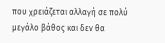που χρειάζεται αλλαγή σε πολύ μεγάλο βάθος και δεν θα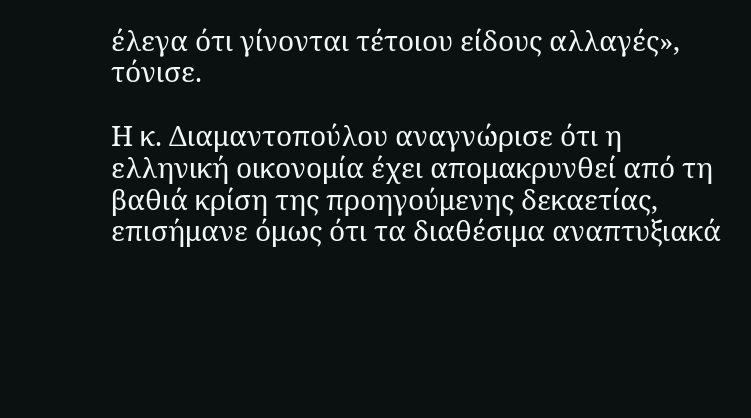έλεγα ότι γίνονται τέτοιου είδους αλλαγές», τόνισε.

Η κ. Διαμαντοπούλου αναγνώρισε ότι η ελληνική οικονομία έχει απομακρυνθεί από τη βαθιά κρίση της προηγούμενης δεκαετίας, επισήμανε όμως ότι τα διαθέσιμα αναπτυξιακά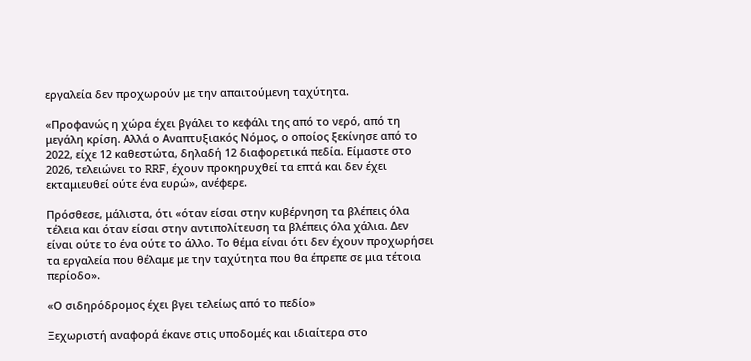εργαλεία δεν προχωρούν με την απαιτούμενη ταχύτητα.

«Προφανώς η χώρα έχει βγάλει το κεφάλι της από το νερό, από τη μεγάλη κρίση. Αλλά ο Αναπτυξιακός Νόμος, ο οποίος ξεκίνησε από το 2022, είχε 12 καθεστώτα, δηλαδή 12 διαφορετικά πεδία. Είμαστε στο 2026, τελειώνει το RRF, έχουν προκηρυχθεί τα επτά και δεν έχει εκταμιευθεί ούτε ένα ευρώ», ανέφερε.

Πρόσθεσε, μάλιστα, ότι «όταν είσαι στην κυβέρνηση τα βλέπεις όλα τέλεια και όταν είσαι στην αντιπολίτευση τα βλέπεις όλα χάλια. Δεν είναι ούτε το ένα ούτε το άλλο. Το θέμα είναι ότι δεν έχουν προχωρήσει τα εργαλεία που θέλαμε με την ταχύτητα που θα έπρεπε σε μια τέτοια περίοδο».

«Ο σιδηρόδρομος έχει βγει τελείως από το πεδίο»

Ξεχωριστή αναφορά έκανε στις υποδομές και ιδιαίτερα στο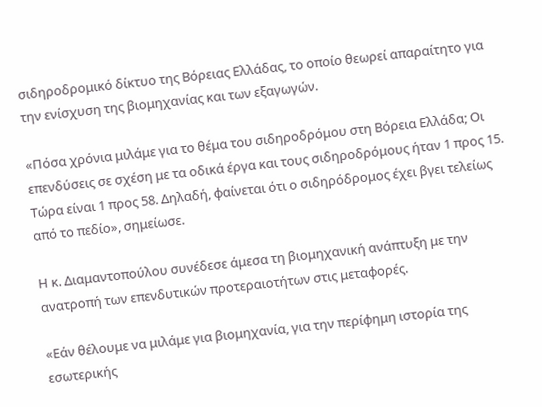σιδηροδρομικό δίκτυο της Βόρειας Ελλάδας, το οποίο θεωρεί απαραίτητο για την ενίσχυση της βιομηχανίας και των εξαγωγών.

«Πόσα χρόνια μιλάμε για το θέμα του σιδηροδρόμου στη Βόρεια Ελλάδα; Οι επενδύσεις σε σχέση με τα οδικά έργα και τους σιδηροδρόμους ήταν 1 προς 15. Τώρα είναι 1 προς 58. Δηλαδή, φαίνεται ότι ο σιδηρόδρομος έχει βγει τελείως από το πεδίο», σημείωσε.

Η κ. Διαμαντοπούλου συνέδεσε άμεσα τη βιομηχανική ανάπτυξη με την ανατροπή των επενδυτικών προτεραιοτήτων στις μεταφορές.

«Εάν θέλουμε να μιλάμε για βιομηχανία, για την περίφημη ιστορία της εσωτερικής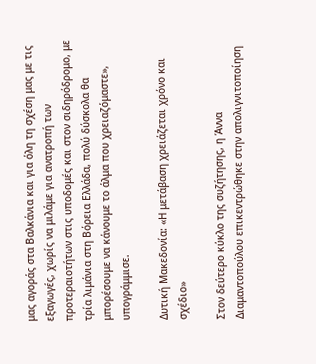μας αγοράς στα Βαλκάνια και για όλη τη σχέση μας με τις εξαγωγές, χωρίς να μιλάμε για ανατροπή των προτεραιοτήτων στις υποδομές και στον σιδηρόδρομο, με τρία λιμάνια στη Βόρεια Ελλάδα, πολύ δύσκολα θα μπορέσουμε να κάνουμε το άλμα που χρειαζόμαστε», υπογράμμισε.

Δυτική Μακεδονία: «Η μετάβαση χρειάζεται χρόνο και σχέδιο»

Στον δεύτερο κύκλο της συζήτησης, η Άννα Διαμαντοπούλου επικεντρώθηκε στην απολιγνιτοποίηση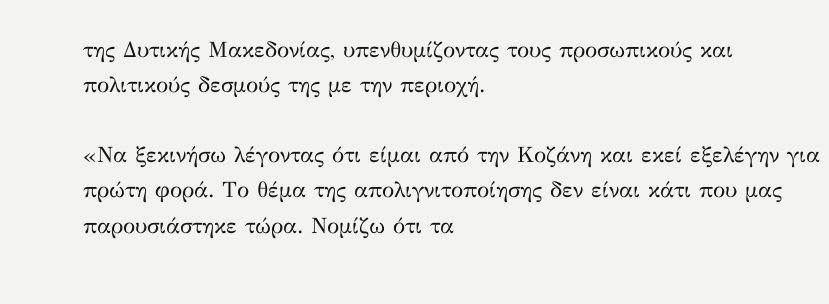της Δυτικής Μακεδονίας, υπενθυμίζοντας τους προσωπικούς και πολιτικούς δεσμούς της με την περιοχή.

«Να ξεκινήσω λέγοντας ότι είμαι από την Κοζάνη και εκεί εξελέγην για πρώτη φορά. Το θέμα της απολιγνιτοποίησης δεν είναι κάτι που μας παρουσιάστηκε τώρα. Νομίζω ότι τα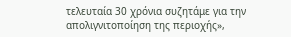τελευταία 30 χρόνια συζητάμε για την απολιγνιτοποίηση της περιοχής»,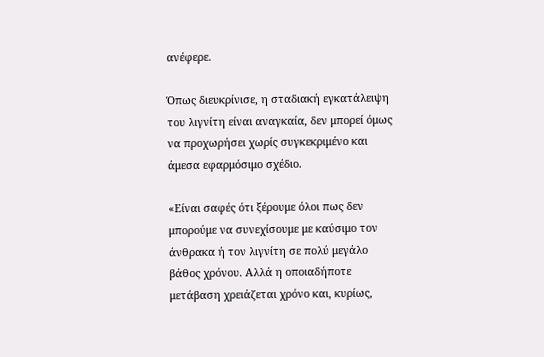ανέφερε.

Όπως διευκρίνισε, η σταδιακή εγκατάλειψη του λιγνίτη είναι αναγκαία, δεν μπορεί όμως να προχωρήσει χωρίς συγκεκριμένο και άμεσα εφαρμόσιμο σχέδιο.

«Είναι σαφές ότι ξέρουμε όλοι πως δεν μπορούμε να συνεχίσουμε με καύσιμο τον άνθρακα ή τον λιγνίτη σε πολύ μεγάλο βάθος χρόνου. Αλλά η οποιαδήποτε μετάβαση χρειάζεται χρόνο και, κυρίως,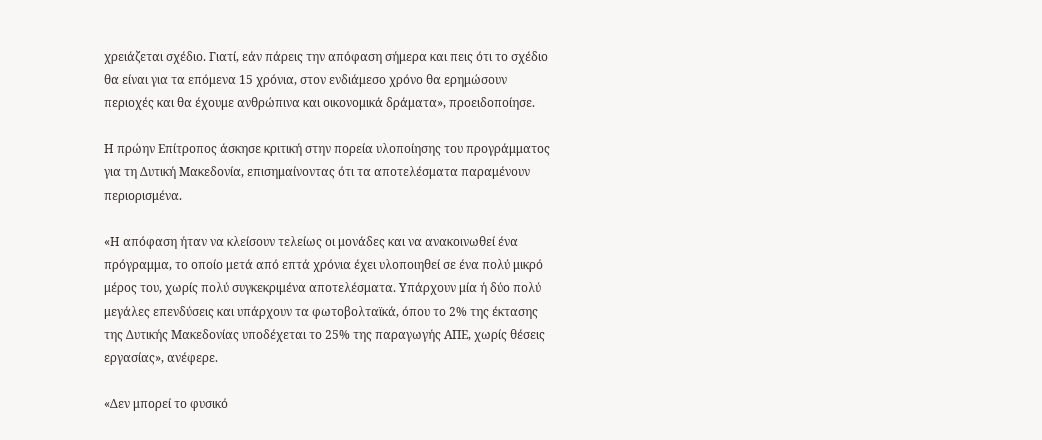χρειάζεται σχέδιο. Γιατί, εάν πάρεις την απόφαση σήμερα και πεις ότι το σχέδιο θα είναι για τα επόμενα 15 χρόνια, στον ενδιάμεσο χρόνο θα ερημώσουν περιοχές και θα έχουμε ανθρώπινα και οικονομικά δράματα», προειδοποίησε.

Η πρώην Επίτροπος άσκησε κριτική στην πορεία υλοποίησης του προγράμματος για τη Δυτική Μακεδονία, επισημαίνοντας ότι τα αποτελέσματα παραμένουν περιορισμένα.

«Η απόφαση ήταν να κλείσουν τελείως οι μονάδες και να ανακοινωθεί ένα πρόγραμμα, το οποίο μετά από επτά χρόνια έχει υλοποιηθεί σε ένα πολύ μικρό μέρος του, χωρίς πολύ συγκεκριμένα αποτελέσματα. Υπάρχουν μία ή δύο πολύ μεγάλες επενδύσεις και υπάρχουν τα φωτοβολταϊκά, όπου το 2% της έκτασης της Δυτικής Μακεδονίας υποδέχεται το 25% της παραγωγής ΑΠΕ, χωρίς θέσεις εργασίας», ανέφερε.

«Δεν μπορεί το φυσικό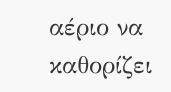αέριο να καθορίζει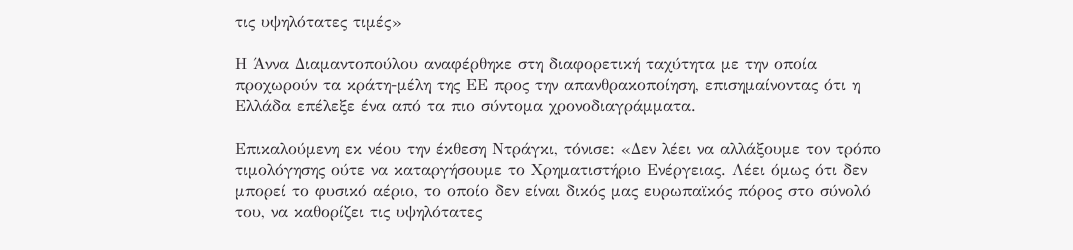τις υψηλότατες τιμές»

Η Άννα Διαμαντοπούλου αναφέρθηκε στη διαφορετική ταχύτητα με την οποία προχωρούν τα κράτη-μέλη της ΕΕ προς την απανθρακοποίηση, επισημαίνοντας ότι η Ελλάδα επέλεξε ένα από τα πιο σύντομα χρονοδιαγράμματα.

Επικαλούμενη εκ νέου την έκθεση Ντράγκι, τόνισε: «Δεν λέει να αλλάξουμε τον τρόπο τιμολόγησης ούτε να καταργήσουμε το Χρηματιστήριο Ενέργειας. Λέει όμως ότι δεν μπορεί το φυσικό αέριο, το οποίο δεν είναι δικός μας ευρωπαϊκός πόρος στο σύνολό του, να καθορίζει τις υψηλότατες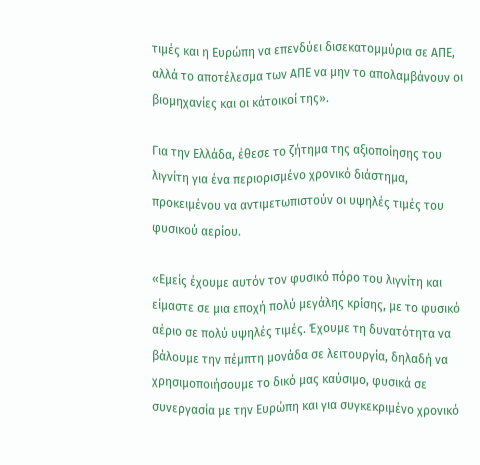τιμές και η Ευρώπη να επενδύει δισεκατομμύρια σε ΑΠΕ, αλλά το αποτέλεσμα των ΑΠΕ να μην το απολαμβάνουν οι βιομηχανίες και οι κάτοικοί της».

Για την Ελλάδα, έθεσε το ζήτημα της αξιοποίησης του λιγνίτη για ένα περιορισμένο χρονικό διάστημα, προκειμένου να αντιμετωπιστούν οι υψηλές τιμές του φυσικού αερίου.

«Εμείς έχουμε αυτόν τον φυσικό πόρο του λιγνίτη και είμαστε σε μια εποχή πολύ μεγάλης κρίσης, με το φυσικό αέριο σε πολύ υψηλές τιμές. Έχουμε τη δυνατότητα να βάλουμε την πέμπτη μονάδα σε λειτουργία, δηλαδή να χρησιμοποιήσουμε το δικό μας καύσιμο, φυσικά σε συνεργασία με την Ευρώπη και για συγκεκριμένο χρονικό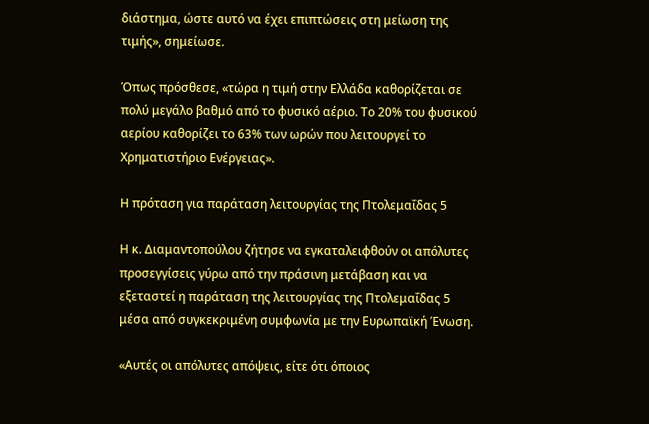διάστημα, ώστε αυτό να έχει επιπτώσεις στη μείωση της τιμής», σημείωσε.

Όπως πρόσθεσε, «τώρα η τιμή στην Ελλάδα καθορίζεται σε πολύ μεγάλο βαθμό από το φυσικό αέριο. Το 20% του φυσικού αερίου καθορίζει το 63% των ωρών που λειτουργεί το Χρηματιστήριο Ενέργειας».

Η πρόταση για παράταση λειτουργίας της Πτολεμαΐδας 5

Η κ. Διαμαντοπούλου ζήτησε να εγκαταλειφθούν οι απόλυτες προσεγγίσεις γύρω από την πράσινη μετάβαση και να εξεταστεί η παράταση της λειτουργίας της Πτολεμαΐδας 5 μέσα από συγκεκριμένη συμφωνία με την Ευρωπαϊκή Ένωση.

«Αυτές οι απόλυτες απόψεις, είτε ότι όποιος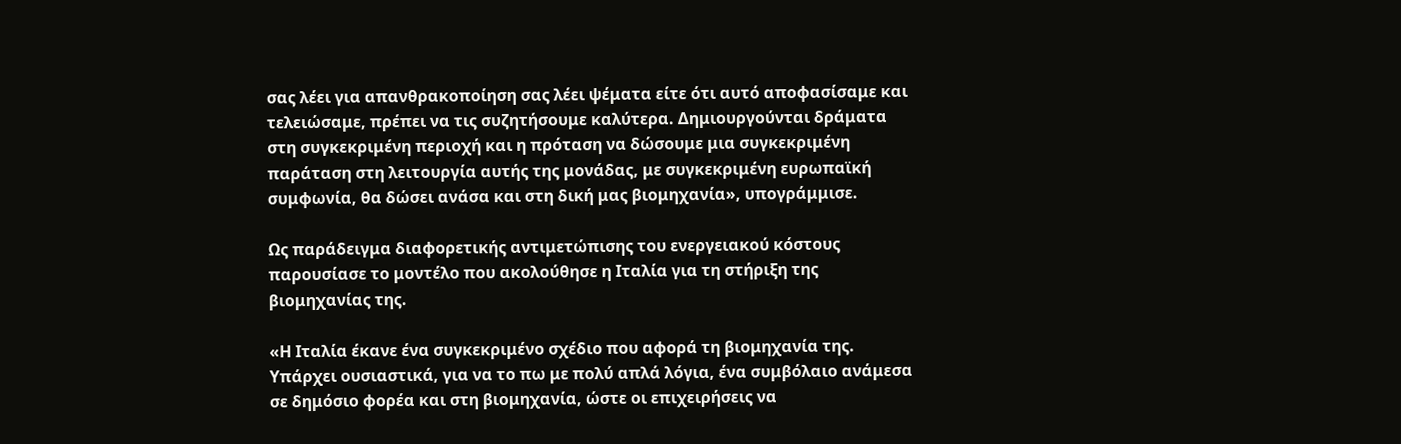σας λέει για απανθρακοποίηση σας λέει ψέματα είτε ότι αυτό αποφασίσαμε και τελειώσαμε, πρέπει να τις συζητήσουμε καλύτερα. Δημιουργούνται δράματα στη συγκεκριμένη περιοχή και η πρόταση να δώσουμε μια συγκεκριμένη παράταση στη λειτουργία αυτής της μονάδας, με συγκεκριμένη ευρωπαϊκή συμφωνία, θα δώσει ανάσα και στη δική μας βιομηχανία», υπογράμμισε.

Ως παράδειγμα διαφορετικής αντιμετώπισης του ενεργειακού κόστους παρουσίασε το μοντέλο που ακολούθησε η Ιταλία για τη στήριξη της βιομηχανίας της.

«Η Ιταλία έκανε ένα συγκεκριμένο σχέδιο που αφορά τη βιομηχανία της. Υπάρχει ουσιαστικά, για να το πω με πολύ απλά λόγια, ένα συμβόλαιο ανάμεσα σε δημόσιο φορέα και στη βιομηχανία, ώστε οι επιχειρήσεις να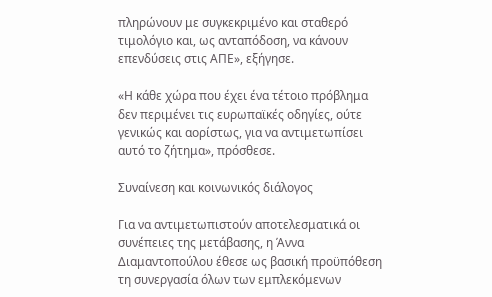πληρώνουν με συγκεκριμένο και σταθερό τιμολόγιο και, ως ανταπόδοση, να κάνουν επενδύσεις στις ΑΠΕ», εξήγησε.

«Η κάθε χώρα που έχει ένα τέτοιο πρόβλημα δεν περιμένει τις ευρωπαϊκές οδηγίες, ούτε γενικώς και αορίστως, για να αντιμετωπίσει αυτό το ζήτημα», πρόσθεσε.

Συναίνεση και κοινωνικός διάλογος

Για να αντιμετωπιστούν αποτελεσματικά οι συνέπειες της μετάβασης, η Άννα Διαμαντοπούλου έθεσε ως βασική προϋπόθεση τη συνεργασία όλων των εμπλεκόμενων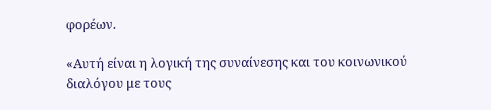φορέων.

«Αυτή είναι η λογική της συναίνεσης και του κοινωνικού διαλόγου με τους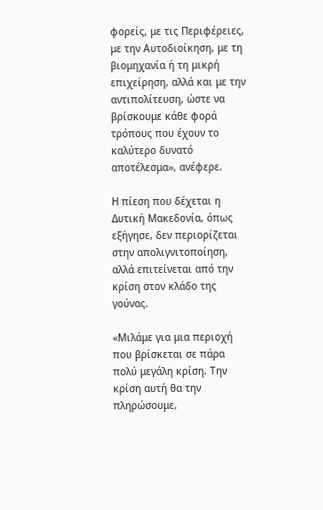φορείς, με τις Περιφέρειες, με την Αυτοδιοίκηση, με τη βιομηχανία ή τη μικρή επιχείρηση, αλλά και με την αντιπολίτευση, ώστε να βρίσκουμε κάθε φορά τρόπους που έχουν το καλύτερο δυνατό αποτέλεσμα», ανέφερε.

Η πίεση που δέχεται η Δυτική Μακεδονία, όπως εξήγησε, δεν περιορίζεται στην απολιγνιτοποίηση, αλλά επιτείνεται από την κρίση στον κλάδο της γούνας.

«Μιλάμε για μια περιοχή που βρίσκεται σε πάρα πολύ μεγάλη κρίση. Την κρίση αυτή θα την πληρώσουμε,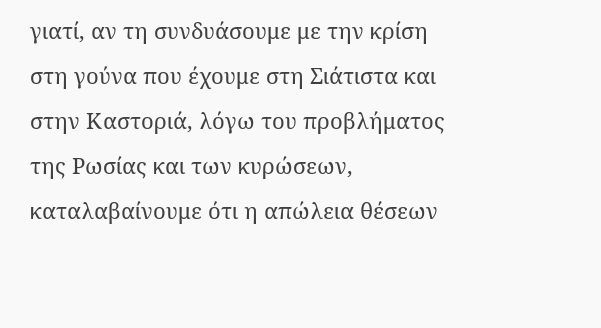γιατί, αν τη συνδυάσουμε με την κρίση στη γούνα που έχουμε στη Σιάτιστα και στην Καστοριά, λόγω του προβλήματος της Ρωσίας και των κυρώσεων, καταλαβαίνουμε ότι η απώλεια θέσεων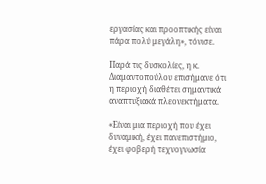εργασίας και προοπτικής είναι πάρα πολύ μεγάλη», τόνισε.

Παρά τις δυσκολίες, η κ. Διαμαντοπούλου επισήμανε ότι η περιοχή διαθέτει σημαντικά αναπτυξιακά πλεονεκτήματα.

«Είναι μια περιοχή που έχει δυναμική, έχει πανεπιστήμιο, έχει φοβερή τεχνογνωσία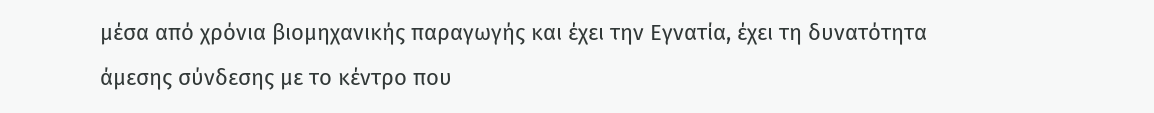μέσα από χρόνια βιομηχανικής παραγωγής και έχει την Εγνατία, έχει τη δυνατότητα άμεσης σύνδεσης με το κέντρο που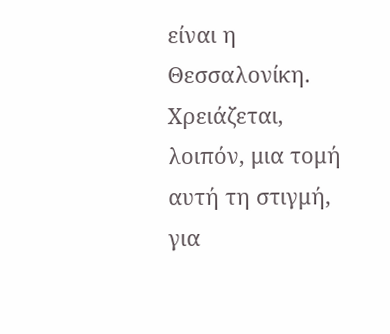είναι η Θεσσαλονίκη. Χρειάζεται, λοιπόν, μια τομή αυτή τη στιγμή, για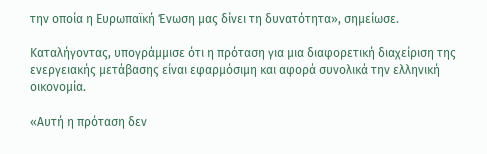την οποία η Ευρωπαϊκή Ένωση μας δίνει τη δυνατότητα», σημείωσε.

Καταλήγοντας, υπογράμμισε ότι η πρόταση για μια διαφορετική διαχείριση της ενεργειακής μετάβασης είναι εφαρμόσιμη και αφορά συνολικά την ελληνική οικονομία.

«Αυτή η πρόταση δεν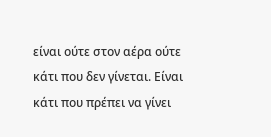είναι ούτε στον αέρα ούτε κάτι που δεν γίνεται. Είναι κάτι που πρέπει να γίνει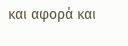και αφορά και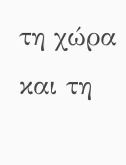τη χώρα και τη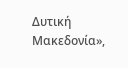Δυτική Μακεδονία»,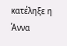κατέληξε η Άννα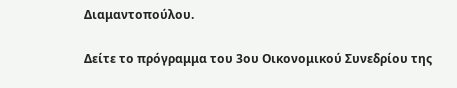Διαμαντοπούλου.

Δείτε το πρόγραμμα του 3ου Οικονομικού Συνεδρίου της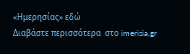«Ημερησίας» εδώ
Διαβάστε περισσότερα  στο imerisia.gr